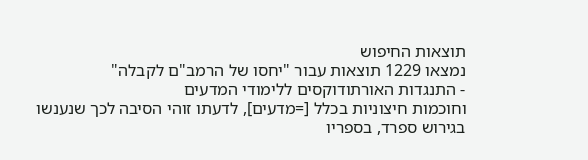תוצאות החיפוש
נמצאו 1229 תוצאות עבור "יחסו של הרמב"ם לקבלה"
- התנגדות האורתודוקסים ללימודי המדעים
וחוכמות חיצוניות בכלל [=מדעים], לדעתו זוהי הסיבה לכך שנענשו בגירוש ספרד, בספריו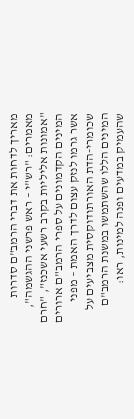מאריך לדחות את דברי הרמב"ם סדרות מאמרים: "רש"י – ראש פרשני ההגשמה", "אמונות אליליות בקרב רשעי אשכנז", "חרם המינים הקדמונים על ספרי הרמב"ם ארורים אשר גרמו לנזק עצום לדרך האמת – מפני שכומרי-הדת האורתודוקסית מצביעים על המינים הללו שהשתמשו במשנת הרמב"ם שהעמיק במדעים ופנה למינות, ראו: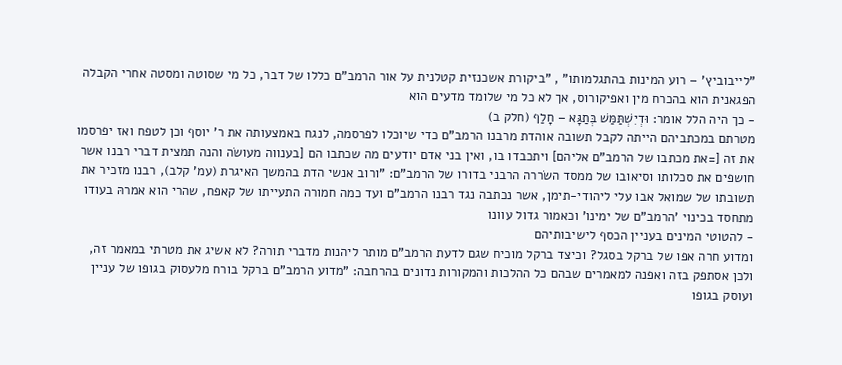"לייבוביץ' – רוע המינות בהתגלמותו" , "ביקורת אשכנזית קטלנית על אור הרמב"ם כללו של דבר, כל מי שסוטה ומסטה אחרי הקבלה הפגאנית הוא בהכרח מין ואפיקורוס, אך לא כל מי שלומד מדעים הוא
- כך היה הלל אומר: וּדְיִשְׁתַּמַּשׁ בְּתַגָּא – חָלַף (חלק ב)
מטרתם במכתביהם הייתה לקבל תשובה אוהדת מרבנו הרמב"ם כדי שיוכלו לפרסמה, לנגח באמצעותה את ר' יוסף וכן לטפח ואז יפרסמו את זה [=את מכתבו של הרמב"ם אליהם] ויתכבדו בו, ואין בני אדם יודעים מה שכתבו הם [בענווה מעושׂה והנה תמצית דברי רבנו אשר חושפים את סכלותו וסיאובו של ממסד השׂררה הרבני בדורו של הרמב"ם: "ורוב אנשי הדת בהמשך האיגרת (עמ' קלב), רבנו מזכיר את תשובתו של שמואל אבו עלי ליהודי-תימן, אשר נכתבה נגד רבנו הרמב"ם ועד כמה חמורה התעייתו של קאפח, שהרי הוא אמרהּ בעודו מתחסד בכינוי 'הרמב"ם של ימינו' וכאמור גדול עוונו
- להטוטי המינים בעניין הכסף לישיבותיהם
ומדוע חרה אפו של ברקל בסגל? וכיצד ברקל מוכיח שגם לדעת הרמב"ם מותר ליהנות מדברי תורה? לא אשיג את מטרתי במאמר זה, ולכן אסתפק בזה ואפנה למאמרים שבהם כל ההלכות והמקורות נדונים בהרחבה: "מדוע הרמב"ם ברקל בורח מלעסוק בגופו של עניין ועוסק בגופו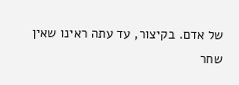של אדם. בקיצור, עד עתה ראינו שאין שחר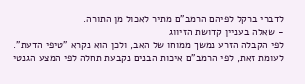לדברי ברקל לפיהם הרמב"ם מתיר לאכול מן התורה.
- שאלה בעניין קדושת הזיווג
לפי הקבלה הזרע נמשך ממוחו של האב, ולכן הוא נקרא "טיפי הדעת". לעומת זאת, לפי הרמב"ם איכות הבנים נקבעת תחלה לפי המצע הגנטי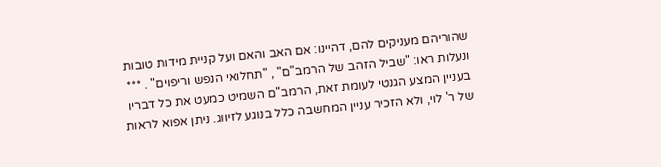שהוריהם מעניקים להם, דהיינו: אם האב והאם ועל קניית מידות טובות ונעלות ראו: "שביל הזהב של הרמב"ם" , "תחלואי הנפש וריפוים" . *** בעניין המצע הגנטי לעומת זאת, הרמב"ם השמיט כמעט את כל דבריו של ר' לוי, ולא הזכיר עניין המחשבה כלל בנוגע לזיווג. ניתן אפוא לראות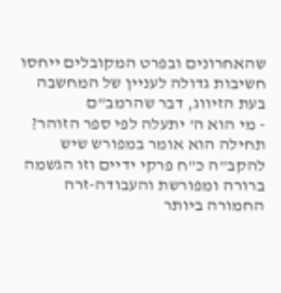שהאחרונים ובפרט המקובלים ייחסו חשיבות גדולה לעניין של המחשבה בעת הזיווג, דבר שהרמב"ם
- מי הוא ה' יתעלה לפי ספר הזוהר?
תחילה הוא אומר במפורש שיש להקב"ה כ"ח פרקי ידיים וזו הגשמה ברורה ומפורשת והעבודה-זרה החמורה ביותר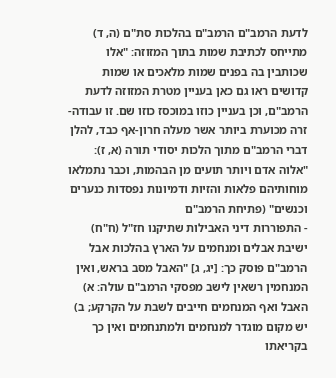לדעת הרמב"ם הרמב"ם בהלכות סת"ם (ה, ד) מתייחס לכתיבת שמות בתוך המזוזה: "אלו שכותבין בה בפנים שמות מלאכים או שמות קדושים ראו גם כאן בעניין מטרת המזוזה לדעת הרמב"ם, וכן בעניין כוזו במוכסז כוזו שם. זו עבודה-זרה מכוערת ביותר אשר מעלה חרון-אף כבד, להלן דברי הרמב"ם מתוך הלכות יסודי תורה (א, ז): "אלוה אדם ויותר תועים מן הבהמות, וכבר נתמלאו מוחותיהם פלאות והזיות ודמיונות נפסדות כנערים וכנשים" (פתיחת הרמב"ם
- התפוררות דיני האבילות שתיקנו חז"ל (ח"ח)
ישיבת אבלים ומנחמים על הארץ בהלכות אבל הרמב"ם פוסק כך: [יג, ג] "האבל מסב בראש, ואין המנחמין רשאין לישב מפסקי הרמב"ם עולה: א) האבל ואף המנחמים חייבים לשבת על הקרקע; ב) יש מקום מוגדר למנחמים ולמתנחמים ואין כך בקריאתו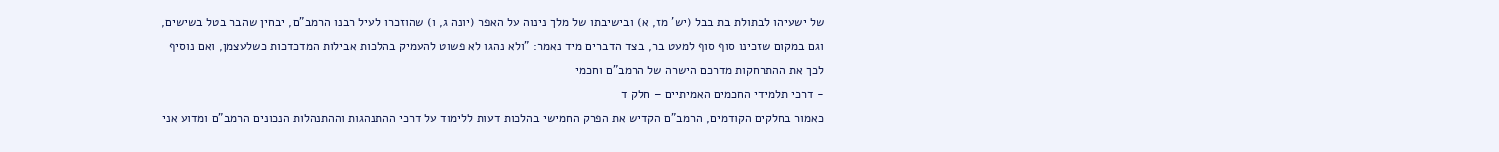של ישעיהו לבתולת בת בבל (יש' מז, א) ובישיבתו של מלך נינוה על האפר (יונה ג, ו) שהוזכרו לעיל רבנו הרמב"ם, יבחין שהבר בטל בשישים, וגם במקום שזכינו סוף סוף למעט בר, בצד הדברים מיד נאמר: "ולא נהגו לא פשוט להעמיק בהלכות אבילות המדכדכות כשלעצמן, ואם נוסיף לכך את ההתרחקות מדרכם הישרה של הרמב"ם וחכמי
- דרכי תלמידי החכמים האמיתיים – חלק ד
כאמור בחלקים הקודמים, הרמב"ם הקדיש את הפרק החמישי בהלכות דעות ללימוד על דרכי ההתנהגות וההתנהלות הנכונים הרמב"ם ומדוע אני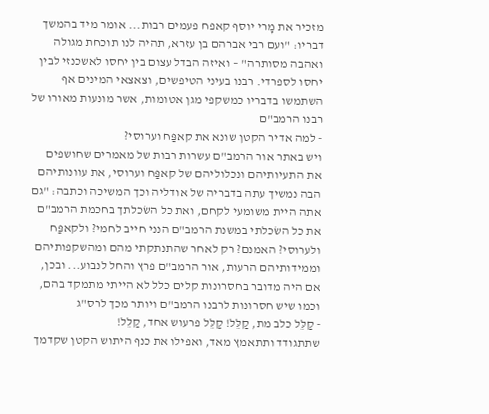מזכיר את מָרי יוסף קאפח פעמים רבות... אומר מיד בהמשך דבריו: "ועם רבי אברהם בן עזרא, תהיה לנו תוכחת מגולה ואהבה מסותרה" – ואיזה הבדל עצום בין יחסו לאשכנזי לבין יחסו לספרדי. רבנו בעיני הטיפשים, וצאצאי המינים אף השתמשו בדבריו כמשקפי מגן אטומות, אשר מונעות מאורו של רבנו הרמב"ם
- למה אדיר הקטן שונא את קאפַּח וערוסי?
ויש באתר אור הרמב"ם עשרות רבות של מאמרים שחושפים את התעיותיהם ונכלוליהם של קאפַּח וערוסי, את עוונותיהם הבה נמשיך עתה בדבריה של אודליה וכך המשיכה וכתבה: "גם אתה היית משומעי לקחם, ואת כל השׂכלתך בחכמת הרמב"ם את כל השׂכלתי במשנת הרמב"ם הנני חייב לחמי? ולקאפַּח ולערוסי? האמנם? רק לאחר שהתנתקתי מהם ומהשקפותיהם וממידותיהם הרעות, אור הרמב"ם פרץ והחל לנבוע... ובכן, אם היה מדובר בחסרונות קלים כלל לא הייתי מתמקד בהם, וכמו שיש חסרונות לרבנו הרמב"ם ויותר מכך לרס"ג
- קַלֵּל כלב מת, קַלֵּל! קַלֵּל פרעוש אחד, קַלֵּל!
שתתגודד ותתאמץ מאד, ואפילו את כנף היתוש הקטן שקדמך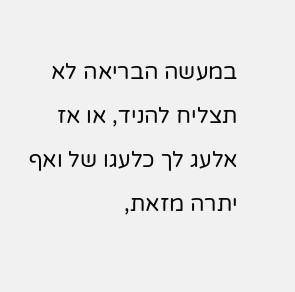במעשה הבריאה לא תצליח להניד, או אז אלעג לך כלעגו של ואף יתרה מזאת,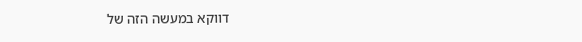דווקא במעשה הזה של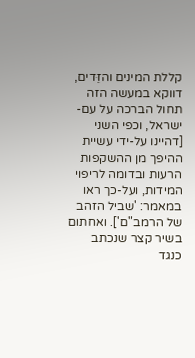קללת המינים והזֵּדים, דווקא במעשה הזה תחול הברכה על עם-ישראל, וכפי השני [דהיינו על-ידי עשיית ההיפך מן ההשקפות הרעות ובדומה לריפוי המידות, ועל-כך ראו במאמר: 'שביל הזהב של הרמב"ם']. ואחתום בשיר קצר שנכתב כנגד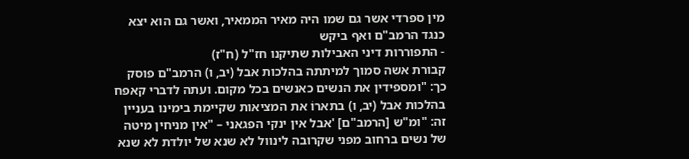מין ספרדי אשר גם שמו היה מאיר הממאיר, ואשר גם הוא יצא כנגד הרמב"ם ואף ביקש
- התפוררות דיני האבילות שתיקנו חז"ל (ח"ז)
קבורת אשה סמוך למיתתה בהלכות אבל (יב, ו) הרמב"ם פוסק כך: "ומספידין את הנשים כאנשים בכל מקום. ועתה לדברי קאפח בהלכות אבל (יב, ו) בתארוֹ את המציאות שקיימת בימינו בעניין זה: "ומ"ש [הרמב"ם] 'אבל אין ינקי הפגאני – "אין מניחין מיטה של נשים ברחוב מפני שקרובה לינוול לא שנא של יולדת לא שנא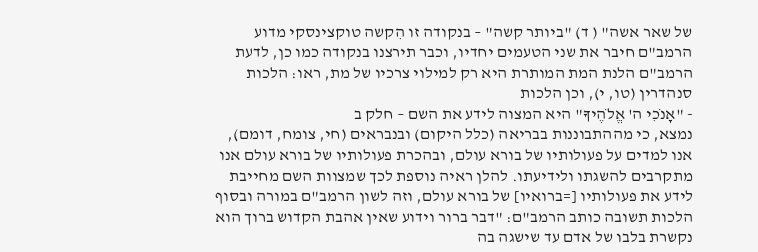של שאר אשה" ( ד) "ביותר קשה" – בנקודה זו הִקשה טוקצינסקי מדוע הרמב"ם חיבר את שני הטעמים יחדיו, וכבר תירצנו בנקודה כמו כן, לדעת הרמב"ם הלנת המת המותרת היא רק למילוי צרכיו של מת, ראו: הלכות סנהדרין (טו, י), וכן הלכות
- "אָנֹכִי ה' אֱלֹהֶיךָ" היא המצוה לידע את השם – חלק ב
נמצא, כי מההתבוננות בבריאה (כלל היקום) ובנבראים (חי, צומח, דומם), אנו למדים על פעולותיו של בורא עולם, ובהכרת פעולותיו של בורא עולם אנו מתקרבים להשגתו ולידיעתו. להלן ראיה נוספת לכך שמצוות השם מחייבת לידע את פעולותיו [=ברואיו] של בורא עולם, וזה לשון הרמב"ם במורה ובסוף הלכות תשובה כותב הרמב"ם: "דבר ברור וידוע שאין אהבת הקדוש ברוך הוא נקשרת בלבו של אדם עד שישגה בה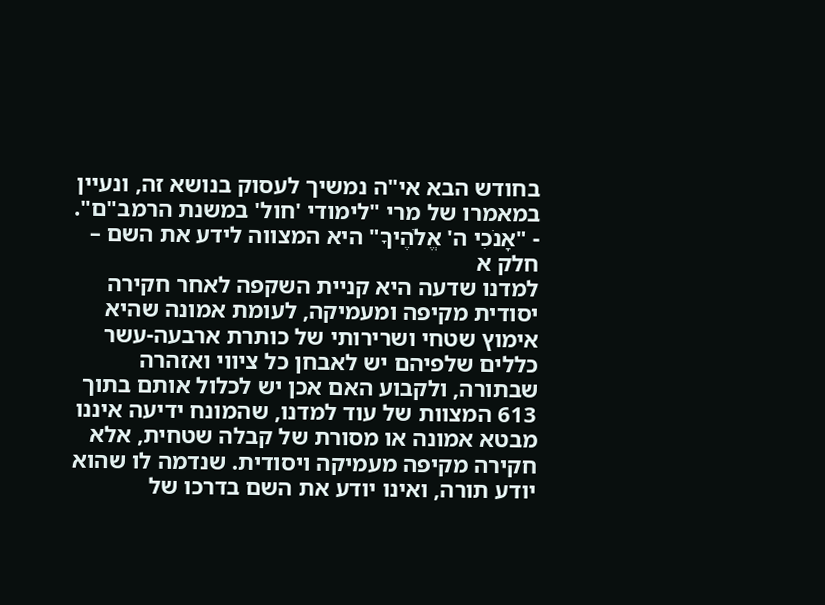בחודש הבא אי"ה נמשיך לעסוק בנושא זה, ונעיין במאמרו של מרי "לימודי 'חול' במשנת הרמב"ם".
- "אָנֹכִי ה' אֱלֹהֶיךָ" היא המצווה לידע את השם – חלק א
למדנו שדעה היא קניית השקפה לאחר חקירה יסודית מקיפה ומעמיקה, לעומת אמונה שהיא אימוץ שטחי ושרירותי של כותרת ארבעה-עשר כללים שלפיהם יש לאבחן כל ציווי ואזהרה שבתורה, ולקבוע האם אכן יש לכלול אותם בתוך 613 המצוות של עוד למדנו, שהמונח ידיעה איננו מבטא אמונה או מסורת של קבלה שטחית, אלא חקירה מקיפה מעמיקה ויסודית. שנדמה לו שהוא יודע תורה, ואינו יודע את השם בדרכו של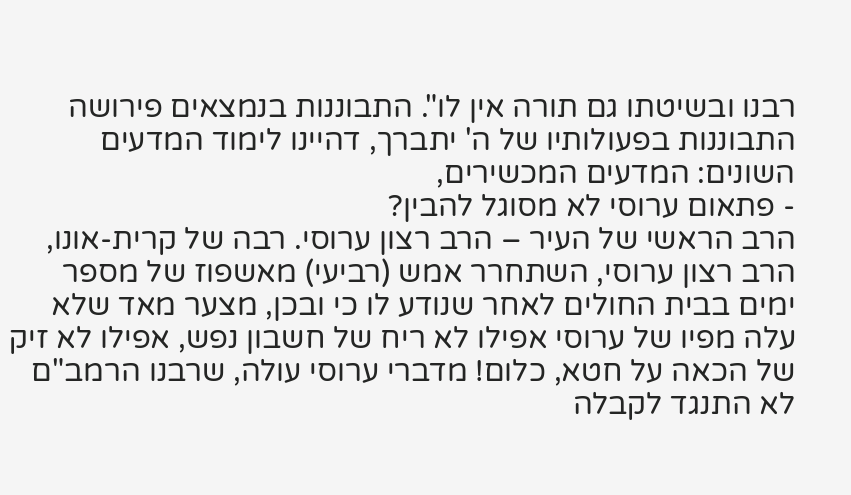רבנו ובשיטתו גם תורה אין לו". התבוננות בנמצאים פירושה התבוננות בפעולותיו של ה' יתברך, דהיינו לימוד המדעים השונים: המדעים המכשירים,
- פתאום ערוסי לא מסוגל להבין?
הרב הראשי של העיר – הרב רצון ערוסי. רבה של קרית-אונו, הרב רצון ערוסי, השתחרר אמש (רביעי) מאשפוז של מספר ימים בבית החולים לאחר שנודע לו כי ובכן, מצער מאד שלא עלה מפיו של ערוסי אפילו לא ריח של חשבון נפש, אפילו לא זיק של הכאה על חטא, כלום! מדברי ערוסי עולה, שרבנו הרמב"ם לא התנגד לקבלה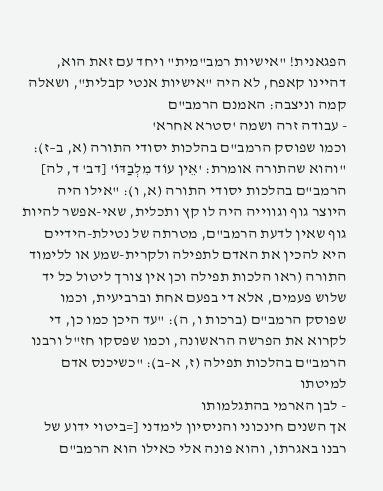הפגאנית! "אישיות רמב"מית" ויחד עם זאת הוא, דהיינו קאפח, לא היה "אישיות אנטי קבלית", ושאלה קמה וניצבה: האמנם הרמב"ם
- עבודה זרה ושמה 'סטרא אחרא'
וכמו שפוסק הרמב"ם בהלכות יסודי התורה (א, ב–ז): "והוא שהתורה אומרת: 'אֵין עוֹד מִלְבַדּוֹ' [דב' ד, לה] הרמב"ם בהלכות יסודי התורה (א, ו): "אילו היה היוצר גוף וגווייה היה לו קץ ותכלית, שאי-אפשר להיות גוף שאין לדעת הרמב"ם, מטרתה של נטילת-הידיים היא להכין את האדם לתפילה ולקרית-שמע או ללימוד התורה (ראו הלכות תפילה וכן אין צורך ליטול כל יד שלוש פעמים, אלא די בפעם אחת וברביעית, וכמו שפוסק הרמב"ם (ברכות ו, ה): "עד היכן כמו כן, די לקרוא את הפרשה הראשונה, וכמו שפסקו חז"ל ורבנו הרמב"ם בהלכות תפילה (ז, א–ב): "כשיכנס אדם למיטתו
- לבן הארמי בהתגלמותו
אך השנים חינכוני והניסיון לימדני [=ביטוי ידוע של רבנו באגרתו, והוא פונה אלי כאילו הוא הרמב"ם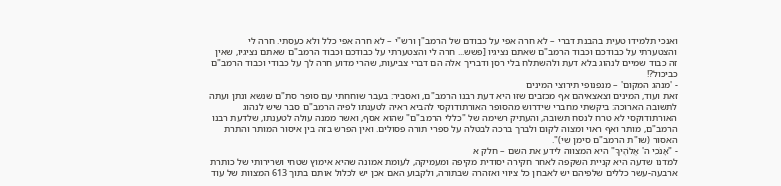ואנכי תלמידו טעית בהבנת דברי – לא חרה אפי על כבודם של הרמב"ן ורש"י – לא חרה אפי כלל ולא כעסתי. חרה לי והצטערתי על כבודכם וכבוד הרמב"ם שאתם נציגיו [פשש... חרה לי והצטערתי על כבודכם וכבוד הרמב"ם שאתם נציגיו, שאין זה כבוד שמיים לנהוג בלא דעת ולהשתלח בלי רסן ודבריך אלה הם דברי צביעות, שהרי מדוע חרה לך על כבודי וכבוד הרמב"ם כביכול?!
- 'מנהג המקום' – מנפנופי תירוצי המינים
זאת ועוד, המינים וצאצאיהם אף מכזבים שזו היא דעת רבנו הרמב"ם, ואסביר: בעבר שוחחתי עם סופר סת"ם שנשא ונתן ועתה לתשובה הארוכה: ביקשתי מחברי שידרוש מהסופר האורתודוקסי להביא ראיה לטענתו לפיה הרמב"ם סבר שיש לנהוג האורתודוקסי לא טרח לנסח תשובה, והעתיק רשימה של "כללי הרמב"ם" שהוא אסף, ואשר ממנה עולה לטענתו, שלדעת רבנו הרמב"ם, מותר ואף ראוי ומצוה לקום ולברך ברכה לבטלה על ספרי תורה פסולים. ואין הפרש בזה בין איסור המותר והתרת האסור (שו"ת הרמב"ם סימן שי)".
- "אָנֹכִי ה' אֱלֹהֶיךָ" היא המצווה לידע את השם – חלק א
למדנו שדעה היא קניית השקפה לאחר חקירה יסודית מקיפה ומעמיקה, לעומת אמונה שהיא אימוץ שטחי ושרירותי של כותרת ארבעה-עשר כללים שלפיהם יש לאבחן כל ציווי ואזהרה שבתורה, ולקבוע האם אכן יש לכלול אותם בתוך 613 המצוות של עוד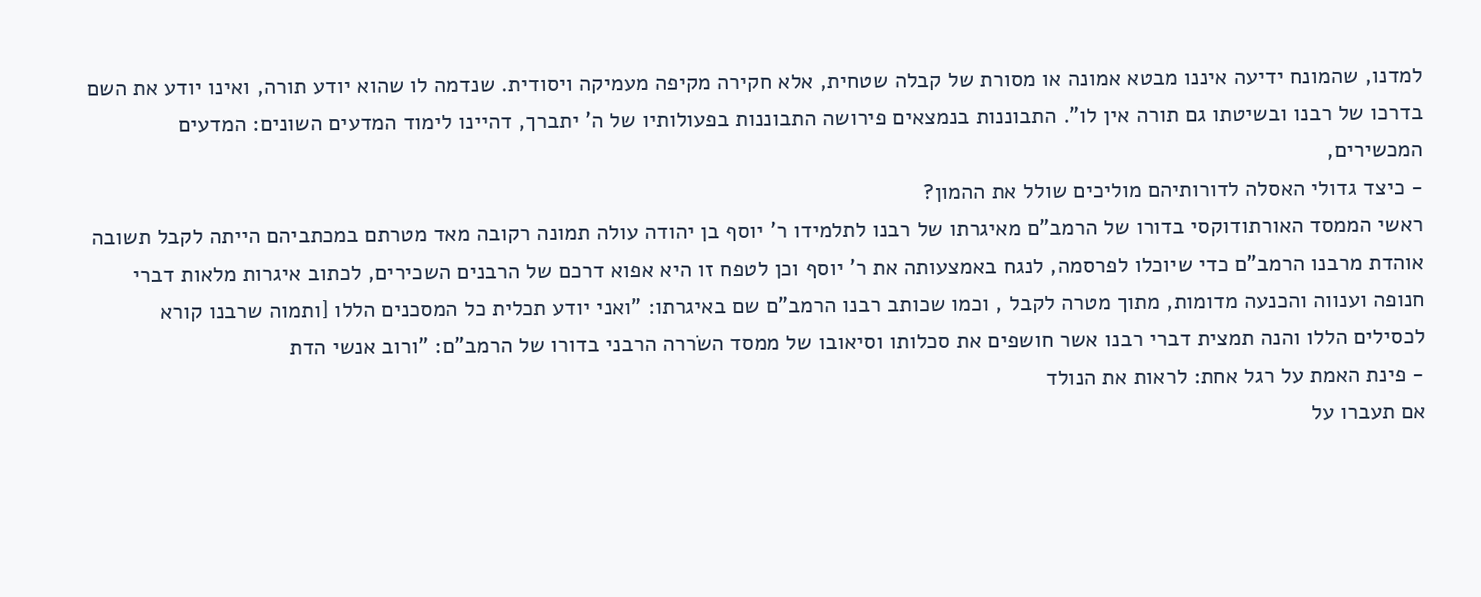למדנו, שהמונח ידיעה איננו מבטא אמונה או מסורת של קבלה שטחית, אלא חקירה מקיפה מעמיקה ויסודית. שנדמה לו שהוא יודע תורה, ואינו יודע את השם בדרכו של רבנו ובשיטתו גם תורה אין לו". התבוננות בנמצאים פירושה התבוננות בפעולותיו של ה' יתברך, דהיינו לימוד המדעים השונים: המדעים המכשירים,
- כיצד גדולי האסלה לדורותיהם מוליכים שולל את ההמון?
ראשי הממסד האורתודוקסי בדורו של הרמב"ם מאיגרתו של רבנו לתלמידו ר' יוסף בן יהודה עולה תמונה רקובה מאד מטרתם במכתביהם הייתה לקבל תשובה אוהדת מרבנו הרמב"ם כדי שיוכלו לפרסמה, לנגח באמצעותה את ר' יוסף וכן לטפח זו היא אפוא דרכם של הרבנים השכירים, לכתוב איגרות מלאות דברי חנופה וענווה והכנעה מדומות, מתוך מטרה לקבל , וכמו שכותב רבנו הרמב"ם שם באיגרתו: "ואני יודע תכלית כל המסכנים הללו [ותמוה שרבנו קורא לכסילים הללו והנה תמצית דברי רבנו אשר חושפים את סכלותו וסיאובו של ממסד השׂררה הרבני בדורו של הרמב"ם: "ורוב אנשי הדת
- פינת האמת על רגל אחת: לראות את הנולד
אם תעברו על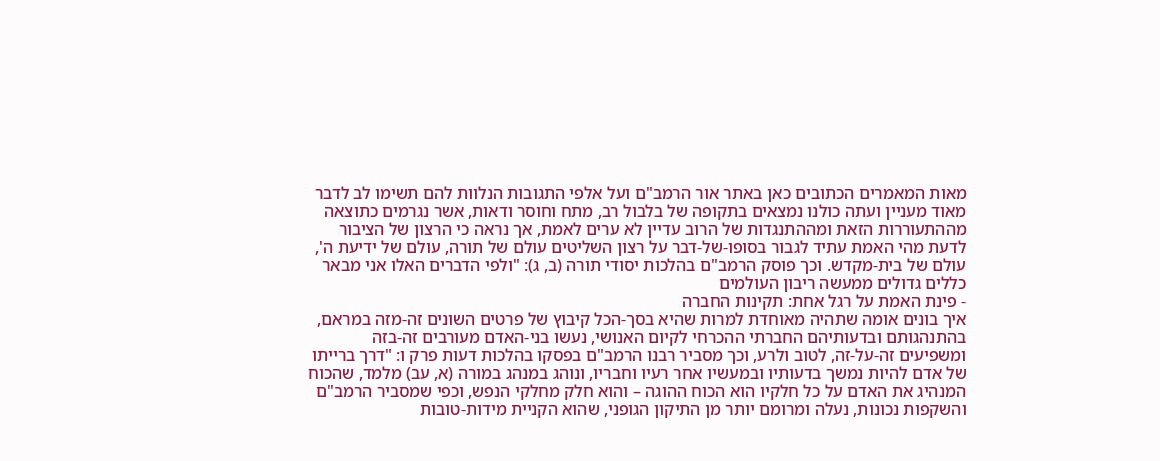מאות המאמרים הכתובים כאן באתר אור הרמב"ם ועל אלפי התגובות הנלוות להם תשימו לב לדבר מאוד מעניין ועתה כולנו נמצאים בתקופה של בלבול רב, מתח וחוסר ודאות, אשר נגרמים כתוצאה מההתעוררות הזאת ומההתנגדות של הרוב עדיין לא ערים לאמת, אך נראה כי הרצון של הציבור לדעת מהי האמת עתיד לגבור בסופו-של-דבר על רצון השליטים עולם של תורה, עולם של ידיעת ה', עולם של בית-מקדש. וכך פוסק הרמב"ם בהלכות יסודי תורה (ב, ג): "ולפי הדברים האלו אני מבאר כללים גדולים ממעשה ריבון העולמים
- פינת האמת על רגל אחת: תקינות החברה
איך בונים אומה שתהיה מאוחדת למרות שהיא בסך-הכל קיבוץ של פרטים השונים זה-מזה במראם, בהתנהגותם ובדעותיהם החברתי ההכרחי לקיום האנושי, נעשו בני-האדם מעורבים זה-בזה ומשפיעים זה-על-זה, לטוב ולרע, וכך מסביר רבנו הרמב"ם בפסקו בהלכות דעות פרק ו: "דרך ברייתו של אדם להיות נמשך בדעותיו ובמעשיו אחר רעיו וחבריו, ונוהג במנהג במורה (א, עב) מלמד, שהכוח המנהיג את האדם על כל חלקיו הוא הכוח ההוגה – והוא חלק מחלקי הנפש, וכפי שמסביר הרמב"ם והשקפות נכונות, נעלה ומרומם יותר מן התיקון הגופני, שהוא הקניית מידות-טובות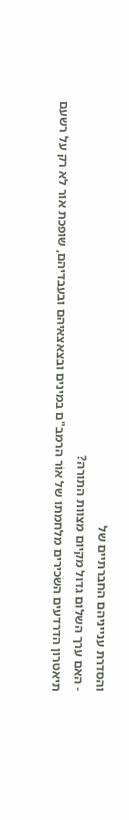והסדרת ענייניהם החברתיים של
- האם ערך השלום גדול מקיום מצוות התורה?
תיאטרון הדרדעים השׂכירים מלחמתו של אוֹר הרמב"ם במינים ובצאצאיהם ובעבדיהם, שופכת אור לא רק על רשעם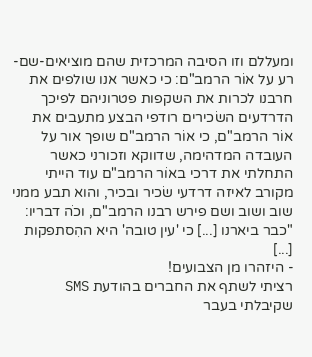ומעללם וזו הסיבה המרכזית שהם מוציאים-שם-רע על אוֹר הרמב"ם: כי כאשר אנו שולפים את חרבנו לכרות את השקפות פטרוניהם לפיכך הדרדעים השׂכירים רודפי הבצע מתעבים את אוֹר הרמב"ם, כי אוֹר הרמב"ם שופך אור על העובדה המדהימה, שדווקא וזכורני כאשר התחלתי את דרכי באוֹר הרמב"ם עוד הייתי מקורב לאיזה דרדעי שׂכיר ובכיר, והוא תבע ממני שוב ושוב ושם פירש רבנו הרמב"ם, וכֹה דבריו: "כבר ביארנו [...] כי 'עין טובה' היא ההִסתפקות [...]
- היזהרו מן הצבועים!
רציתי לשתף את החברים בהודעת SMS שקיבלתי בעבר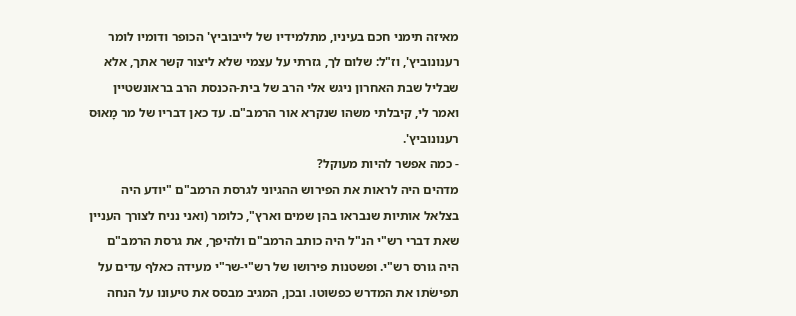מאיזה תימני חכם בעיניו, מתלמידיו של לייבוביץ' הכופר ודומיו לומר רענונוביץ', וז"ל: שלום לך, גזרתי על עצמי שלא ליצור קשר אתך, אלא שבליל שבת האחרון ניגש אלי הרב של בית-הכנסת הרב בראונשטיין ואמר לי, קיבלתי משהו שנקרא אור הרמב"ם. עד כאן דבריו של מר מָאוּס רענונוביץ'.
- כמה אפשר להיות מעוקל?
מדהים היה לראות את הפירוש ההגיוני לגרסת הרמב"ם "יודע היה בצלאל אותיות שנבראו בהן שמים וארץ", כלומר (ואני נניח לצורך העניין שאת דברי רש"י הנ"ל היה כותב הרמב"ם ולהיפך, את גרסת הרמב"ם היה גורס רש"י. ופשטנות פירושו של רש"י-שר"י מעידה כאלף עדים על תפישׂתו את המדרש כפשוטו. ובכן, המגיב מבסס את טיעונו על הנחה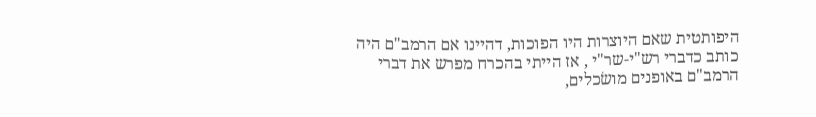היפותטית שאם היוצרות היו הפוכות, דהיינו אם הרמב"ם היה כותב כדברי רש"י-שר"י , אז הייתי בהכרח מפרש את דברי הרמב"ם באופנים מושׂכלים,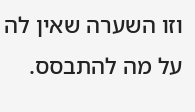וזו השערה שאין לה על מה להתבסס.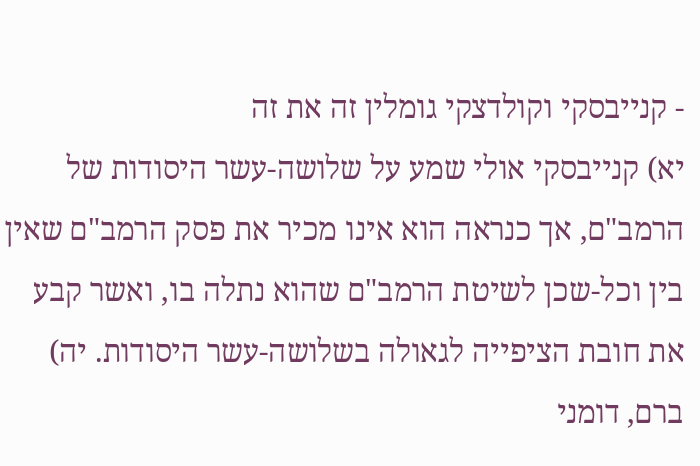- קנייבסקי וקולדצקי גומלין זה את זה
יא) קנייבסקי אולי שמע על שלושה-עשר היסודות של הרמב"ם, אך כנראה הוא אינו מכיר את פסק הרמב"ם שאין בין וכל-שכן לשיטת הרמב"ם שהוא נתלה בו, ואשר קבע את חובת הציפייה לגאולה בשלושה-עשר היסודות. יה) ברם, דומני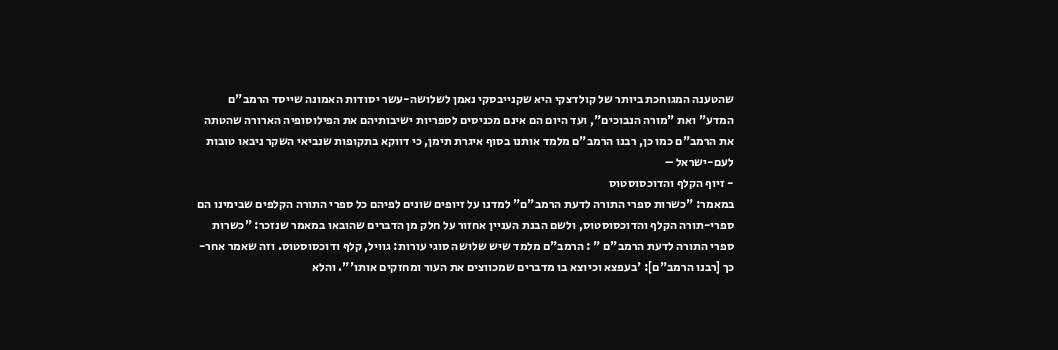שהטענה המגוחכת ביותר של קולדצקי היא שקנייבסקי נאמן לשלושה-עשר יסודות האמונה שייסד הרמב"ם המדע" ואת "מורה הנבוכים", ועד היום הם אינם מכניסים לספריות ישיבותיהם את הפילוסופיה הארורה שהטתה את הרמב"ם כמו כן, רבנו הרמב"ם מלמד אותנו בסוף איגרת תימן, כי דווקא בתקופות שנביאי השקר ניבאו טובות לעם-ישראל –
- זיוף הקלף והדוכסוסטוס
במאמר: "כשרות ספרי התורה לדעת הרמב"ם" למדנו על זיופים שונים לפיהם כל ספרי התורה הקלפים שבימינו הם ספרי-תורה הקלף והדוכסוסטוס, ולשם הבנת העניין אחזור על חלק מן הדברים שהובאו במאמר שנזכר: "כשרות ספרי התורה לדעת הרמב"ם " : הרמב"ם מלמד שיש שלושה סוגי עורות: גוויל, קלף ודוכסוסטוס. וזה שאמר אחר-כך [רבנו הרמב"ם]: 'בעפצא וכיוצא בו מדברים שמכווצים את העור ומחזקים אותו'". והלא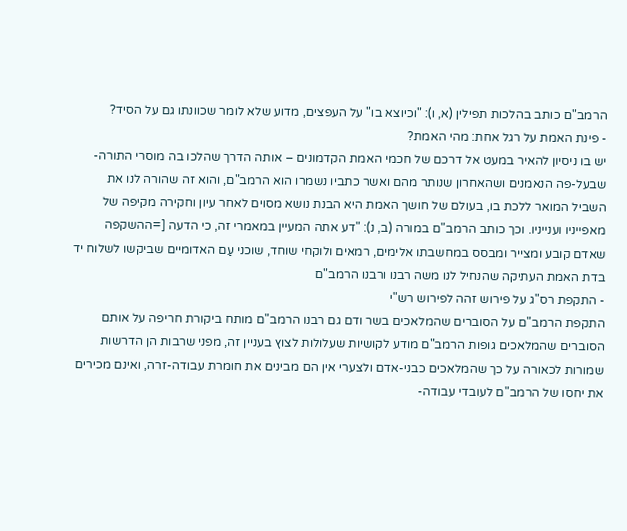הרמב"ם כותב בהלכות תפילין (א, ו): "וכיוצא בו" על העפצים, מדוע שלא לומר שכוונתו גם על הסיד?
- פינת האמת על רגל אחת: מהי האמת?
יש בו ניסיון להאיר במעט אל דרכם של חכמי האמת הקדמונים – אותה הדרך שהלכו בה מוסרי התורה-שבעל-פה הנאמנים ושהאחרון שנותר מהם ואשר כתביו נשמרו הוא הרמב"ם, והוא זה שהורה לנו את השביל המואר ללכת בו, בעולם של חושך האמת היא הבנת נושא מסוים לאחר עיון וחקירה מקיפה של מאפייניו וענייניו. וכך כותב הרמב"ם במורה (ב, נ): "דע אתה המעיין במאמרי זה, כי הדעה [=ההשקפה שאדם קובע ומצייר ומבסס במחשבתו אלימים, רמאים ולוקחי שוחד, שוכני עַם האדומיים שביקשו לשלוח יד בדת האמת העתיקה שהנחיל לנו משה רבנו ורבנו הרמב"ם
- התקפת רס"ג על פירוש זהה לפירוש רש"י
התקפת הרמב"ם על הסוברים שהמלאכים בשר ודם גם רבנו הרמב"ם מותח ביקורת חריפה על אותם הסוברים שהמלאכים גופות הרמב"ם מודע לקושיות שעלולות לצוץ בעניין זה, מפני שרבות הן הדרשות שמורות לכאורה על כך שהמלאכים כבני-אדם ולצערי אין הם מבינים את חומרת עבודה-זרה, ואינם מכירים את יחסו של הרמב"ם לעובדי עבודה-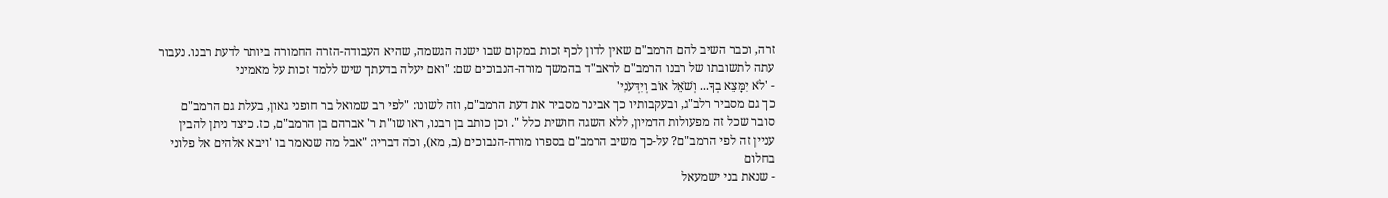זרה, וכבר השיב להם הרמב"ם שאין לדון לכף זכות במקום שבו ישנה הגשמה, שהיא העבודה-הזרה החמורה ביותר לדעת רבנו. נעבור עתה לתשובתו של רבנו הרמב"ם לראב"ד בהמשך מורה-הנבוכים שם: "ואם יעלה בדעתך שיש ללמד זכות על מאמיני
- 'לֹא יִמָּצֵא בְךָ... וְשֹׁאֵל אוֹב וְיִדְּעֹנִי'
כך גם מסביר רלב"ג, ובעקבותיו כך אבינר מסביר את דעת הרמב"ם, וזה לשונו: "לפי רב שמואל בר חופני גאון, בעלת גם הרמב"ם סובר שכל זה מפעולות הדמיון, ללא השגה חושית כלל ". וכן כותב בן רבנו, ראו שו"ת ר' אברהם בן הרמב"ם, כז. כיצד ניתן להבין עניין זה לפי הרמב"ם? על-כך משיב הרמב"ם בספרו מורה-הנבוכים (ב, מא), וכֹה דבריו: "אבל מה שנאמר בו 'ויבא אלהים אל פלוני בחלום
- שנאת בני ישמעאל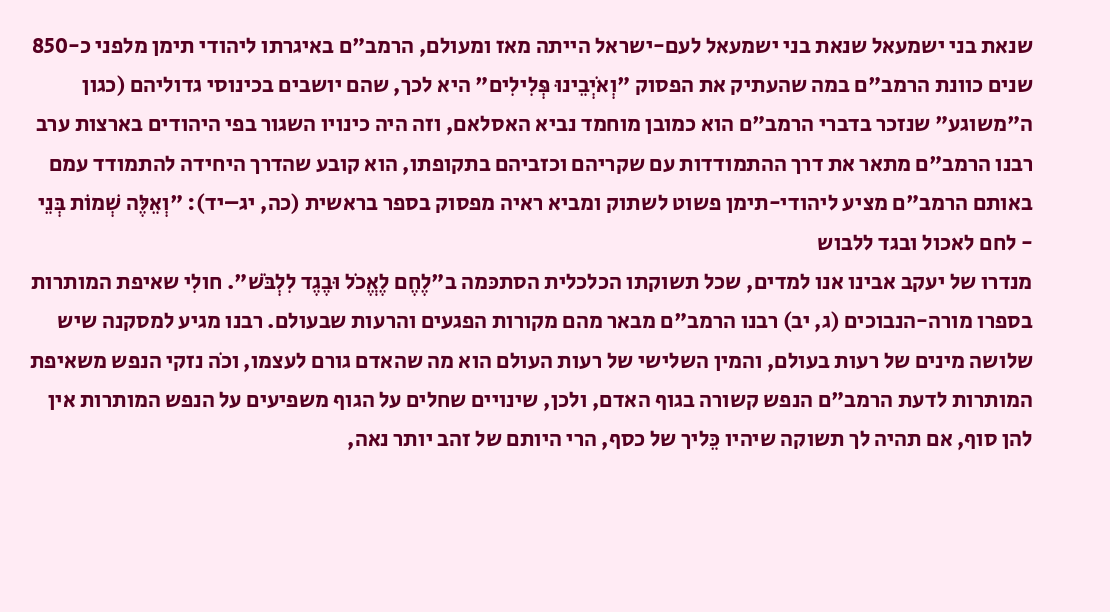שנאת בני ישמעאל שנאת בני ישמעאל לעם-ישראל הייתה מאז ומעולם, הרמב"ם באיגרתו ליהודי תימן מלפני כ-850 שנים כוונת הרמב"ם במה שהעתיק את הפסוק "וְאֹיְבֵינוּ פְּלִילִים" היא לכך, שהם יושבים בכינוסי גדוליהם (כגון ה"משוגע" שנזכר בדברי הרמב"ם הוא כמובן מוחמד נביא האסלאם, וזה היה כינויו השגור בפי היהודים בארצות ערב רבנו הרמב"ם מתאר את דרך ההתמודדות עם שקריהם וכזביהם בתקופתו, הוא קובע שהדרך היחידה להתמודד עמם באותם הרמב"ם מציע ליהודי-תימן פשוט לשתוק ומביא ראיה מפסוק בספר בראשית (כה, יג–יד): "וְאֵלֶּה שְׁמוֹת בְּנֵי
- לחם לאכול ובגד ללבוש
מנדרו של יעקב אבינו אנו למדים, שכל תשוקתו הכלכלית הסתכּמה ב"לֶחֶם לֶאֱכֹל וּבֶגֶד לִלְבֹּשׁ". חולִי שאיפת המותרות בספרו מורה-הנבוכים (ג, יב) רבנו הרמב"ם מבאר מהם מקורות הפגעים והרעות שבעולם. רבנו מגיע למסקנה שיש שלושה מינים של רעות בעולם, והמין השלישי של רעות העולם הוא מה שהאדם גורם לעצמו, וכֹה נזקי הנפש משאיפת המותרות לדעת הרמב"ם הנפש קשורה בגוף האדם, ולכן, שינויים שחלים על הגוף משפיעים על הנפש המותרות אין להן סוף, אם תהיה לך תשוקה שיהיו כֵּליך של כסף, הרי היותם של זהב יותר נאה,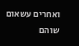ואחרים עשאום שוהם